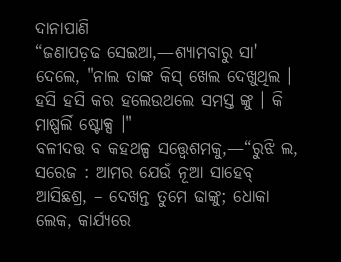ଦାନାପାଣି
“ଜଣାପଡ଼ଢ ସେଇଆ,—ଶ୍ୟାମବାରୁ ସା' ଦେଲେ, "ନାଲ ତାଙ୍କ କିସ୍ ଖେଲ ଦେଖୁଥିଲ । ହସି ହସି କର ହଲେଉଥଲେ ସମସ୍ତ ଙ୍କୁ । କି ମାଷ୍ପର୍ଲି ଷ୍ଟୋକ୍ସ ।"
ବଳୀଦତ୍ତ ବ କହଥଳ୍ପ ସତ୍ତ୍ୱେଶମକୁ,—“ରୁଝି ଲ, ସରେଜ : ଆମର ଯେଉଁ ନୂଆ ସାହେବ୍ ଆସିଛଶ୍ର, – ଦେଖନ୍ତ ତୁମେ ଢାଙ୍କୁ; ଧୋକା ଲେକ, କାର୍ଯ୍ୟରେ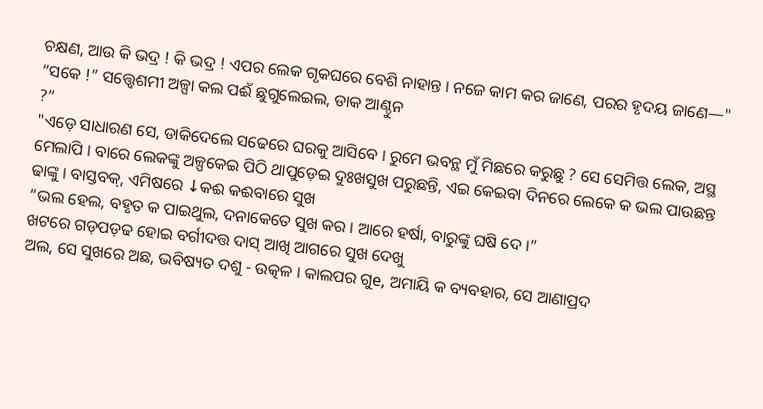ଚକ୍ଷଣ, ଆଉ କି ଭଦ୍ର ! କି ଭଦ୍ର ! ଏପର ଲେକ ଗୃକଘରେ ବେଶି ନାହାନ୍ତ । ନଜେ କାମ କର ଜାଣେ, ପରର ହୃଦୟ ଜାଣେ—"
“ସକେ !” ସତ୍ତ୍ୱେଶମୀ ଅଳ୍ପା କଲ ପଈଁ ଛୁଗୁଲେଇଲ, ଡାକ ଆଣ୍ଠୁନ
?”
"ଏଡ଼େ ସାଧାରଣ ସେ, ଡାକିଦେଲେ ସଢେରେ ଘରକୁ ଆସିବେ । ରୁମେ ଭବନ୍ଥ ମୁଁ ମିଛରେ କରୁଛୁ ? ସେ ସେମିତ୍ତ ଲେକ, ଅସ୍ଥ ମେଲାପି । ବାରେ ଲେକଙ୍କୁ ଅଳ୍ପକେଇ ପିଠି ଥାପୁଡ଼େଇ ଦୁଃଖସୁଖ ପରୁଛନ୍ତି, ଏଇ କେଇବା ଦିନରେ ଲେକେ କ ଭଲ ପାଉଛନ୍ତ ଢାଙ୍କୁ । ବାସ୍ତବକ୍, ଏମିଷରେ ↓କଈ କଈବାରେ ସୁଖ
“ଭଲ ହେଲ, ବହୃତ କ ପାଇଥୁଲ, ଦନାକେତେ ସୁଖ କର । ଆରେ ହର୍ଷା, ବାରୁଙ୍କୁ ଘଷି ଦେ ।”
ଖଟରେ ଗଡ଼ପଡ଼ଢ ହୋଇ ବର୍ଗୀଦତ୍ତ ଦାସ୍ ଆଖି ଆଗରେ ସୁଖ ଦେଖୁ
ଅଲ, ସେ ସୁଖରେ ଅଛ, ଭବିଷ୍ୟତ ଦଶୁ - ଉତ୍କଳ । କାଲପର ଗୁe, ଅମାୟି କ ବ୍ୟବହାର, ସେ ଆଣାପ୍ରଦ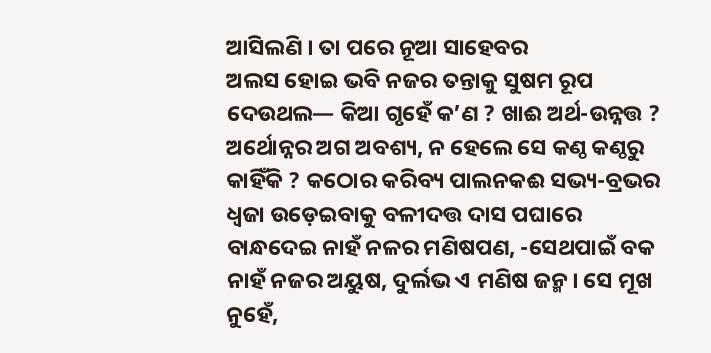ଆସିଲଣି । ତା ପରେ ନୂଆ ସାହେବର
ଅଲସ ହୋଇ ଭବି ନଜର ତନ୍ତାକୁ ସୁଷମ ରୂପ ଦେଉଥଲ— କିଆ ଗୃହେଁ କ’ଣ ? ଖାଈ ଅର୍ଥ-ଉନ୍ନତ୍ତ ? ଅର୍ଥୋନ୍ନର ଅଗ ଅବଶ୍ୟ, ନ ହେଲେ ସେ କଣ୍ଠ କଣ୍ଠରୁ କାହିଁକି ? କଠୋର କରିବ୍ୟ ପାଲନକଈ ସଭ୍ୟ-ବ୍ରଭର ଧ୍ଵଜା ଉଡ଼େଇବାକୁ ବଳୀଦତ୍ତ ଦାସ ପଘାରେ ବାନ୍ଧଦେଇ ନାହଁ ନଳର ମଣିଷପଣ, -ସେଥପାଇଁ ବକ ନାହଁ ନଜର ଅୟୁଷ, ଦୁର୍ଲଭ ଏ ମଣିଷ ଜନ୍ମ । ସେ ମୂଖ ନୁହେଁ,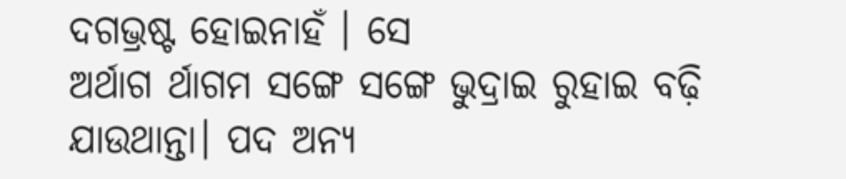ଦଗଭ୍ରଷ୍ଟ ହୋଇନାହଁ । ସେ
ଅର୍ଥାଗ ର୍ଥାଗମ ସଙ୍ଗେ ସଙ୍ଗେ ଭୁଦ୍ରାଇ ରୁହାଇ ବଢ଼ି ଯାଉଥାନ୍ତା। ପଦ ଅନ୍ୟ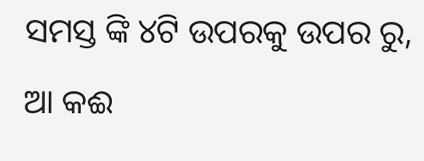ସମସ୍ତ ଙ୍କି ୪ଟି ଉପରକୁ ଉପର ରୁ, ଆ କଈ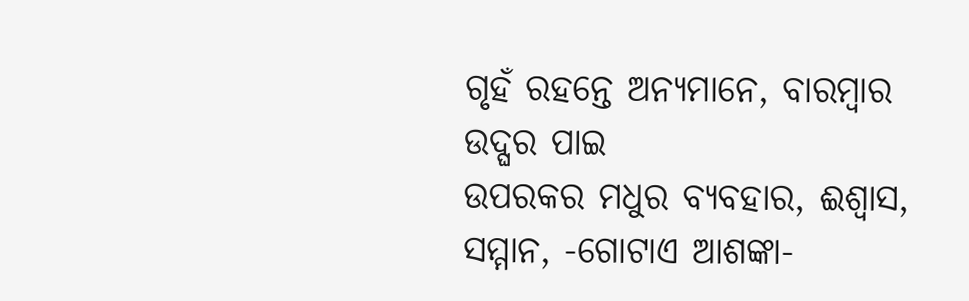ଗୃହଁ ରହନ୍ତେ ଅନ୍ୟମାନେ, ବାରମ୍ବାର ଉଦ୍ଘର ପାଇ
ଉପରକର ମଧୁର ବ୍ୟବହାର, ଈଶ୍ଵାସ, ସମ୍ମାନ, -ଗୋଟାଏ ଆଶଙ୍କା-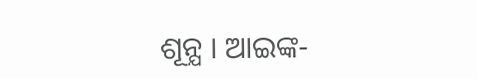ଶୂନ୍ଯ । ଆଇଙ୍କ-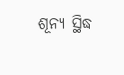ଶୂନ୍ୟ ସ୍ଥିଦ୍ଧ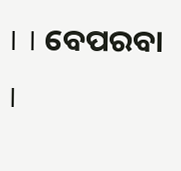। । ବେପରବା ।